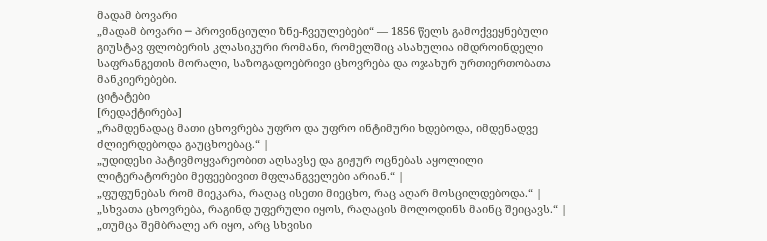მადამ ბოვარი
„მადამ ბოვარი ─ პროვინციული ზნე-ჩვეულებები“ — 1856 წელს გამოქვეყნებული გიუსტავ ფლობერის კლასიკური რომანი, რომელშიც ასახულია იმდროინდელი საფრანგეთის მორალი, საზოგადოებრივი ცხოვრება და ოჯახურ ურთიერთობათა მანკიერებები.
ციტატები
[რედაქტირება]
„რამდენადაც მათი ცხოვრება უფრო და უფრო ინტიმური ხდებოდა, იმდენადვე ძლიერდებოდა გაუცხოებაც.“ |
„უდიდესი პატივმოყვარეობით აღსავსე და გიჟურ ოცნებას აყოლილი ლიტერატორები მეფეებივით მფლანგველები არიან.“ |
„ფუფუნებას რომ მიეკარა, რაღაც ისეთი მიეცხო, რაც აღარ მოსცილდებოდა.“ |
„სხვათა ცხოვრება, რაგინდ უფერული იყოს, რაღაცის მოლოდინს მაინც შეიცავს.“ |
„თუმცა შემბრალე არ იყო, არც სხვისი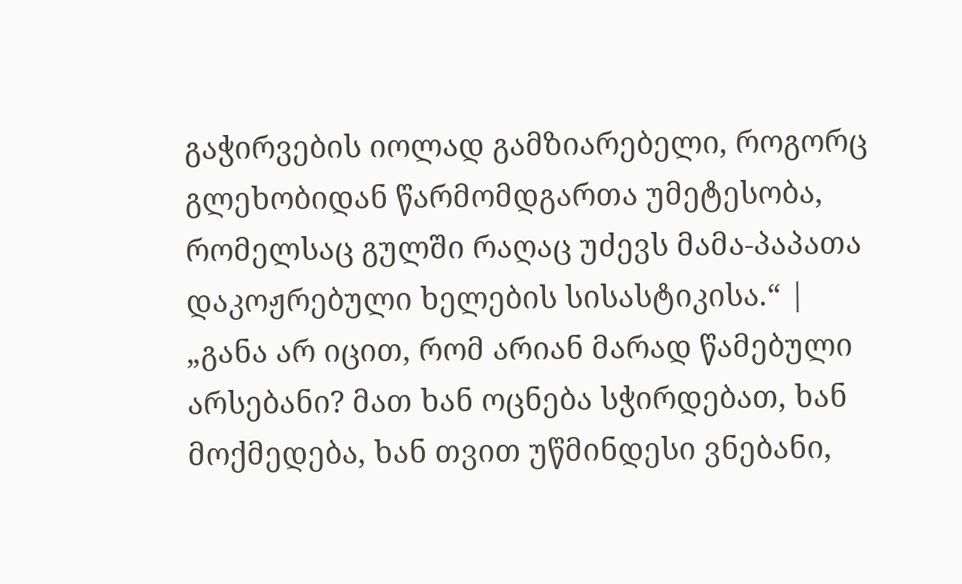გაჭირვების იოლად გამზიარებელი, როგორც გლეხობიდან წარმომდგართა უმეტესობა, რომელსაც გულში რაღაც უძევს მამა-პაპათა დაკოჟრებული ხელების სისასტიკისა.“ |
„განა არ იცით, რომ არიან მარად წამებული არსებანი? მათ ხან ოცნება სჭირდებათ, ხან მოქმედება, ხან თვით უწმინდესი ვნებანი,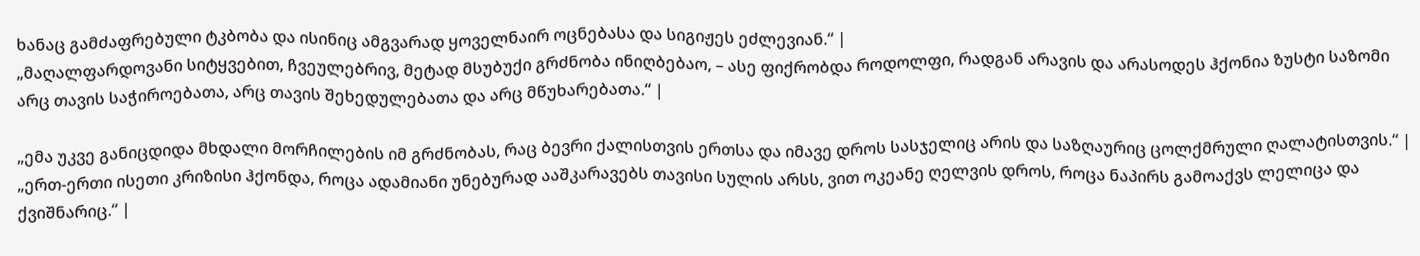ხანაც გამძაფრებული ტკბობა და ისინიც ამგვარად ყოველნაირ ოცნებასა და სიგიჟეს ეძლევიან.“ |
„მაღალფარდოვანი სიტყვებით, ჩვეულებრივ, მეტად მსუბუქი გრძნობა ინიღბებაო, – ასე ფიქრობდა როდოლფი, რადგან არავის და არასოდეს ჰქონია ზუსტი საზომი არც თავის საჭიროებათა, არც თავის შეხედულებათა და არც მწუხარებათა.“ |

„ემა უკვე განიცდიდა მხდალი მორჩილების იმ გრძნობას, რაც ბევრი ქალისთვის ერთსა და იმავე დროს სასჯელიც არის და საზღაურიც ცოლქმრული ღალატისთვის.“ |
„ერთ-ერთი ისეთი კრიზისი ჰქონდა, როცა ადამიანი უნებურად ააშკარავებს თავისი სულის არსს, ვით ოკეანე ღელვის დროს, როცა ნაპირს გამოაქვს ლელიცა და ქვიშნარიც.“ |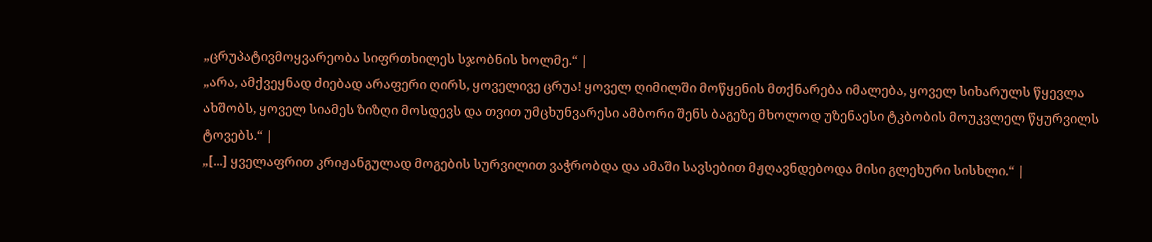„ცრუპატივმოყვარეობა სიფრთხილეს სჯობნის ხოლმე.“ |
„არა, ამქვეყნად ძიებად არაფერი ღირს, ყოველივე ცრუა! ყოველ ღიმილში მოწყენის მთქნარება იმალება, ყოველ სიხარულს წყევლა ახშობს, ყოველ სიამეს ზიზღი მოსდევს და თვით უმცხუნვარესი ამბორი შენს ბაგეზე მხოლოდ უზენაესი ტკბობის მოუკვლელ წყურვილს ტოვებს.“ |
„[...] ყველაფრით კრიჟანგულად მოგების სურვილით ვაჭრობდა და ამაში სავსებით მჟღავნდებოდა მისი გლეხური სისხლი.“ |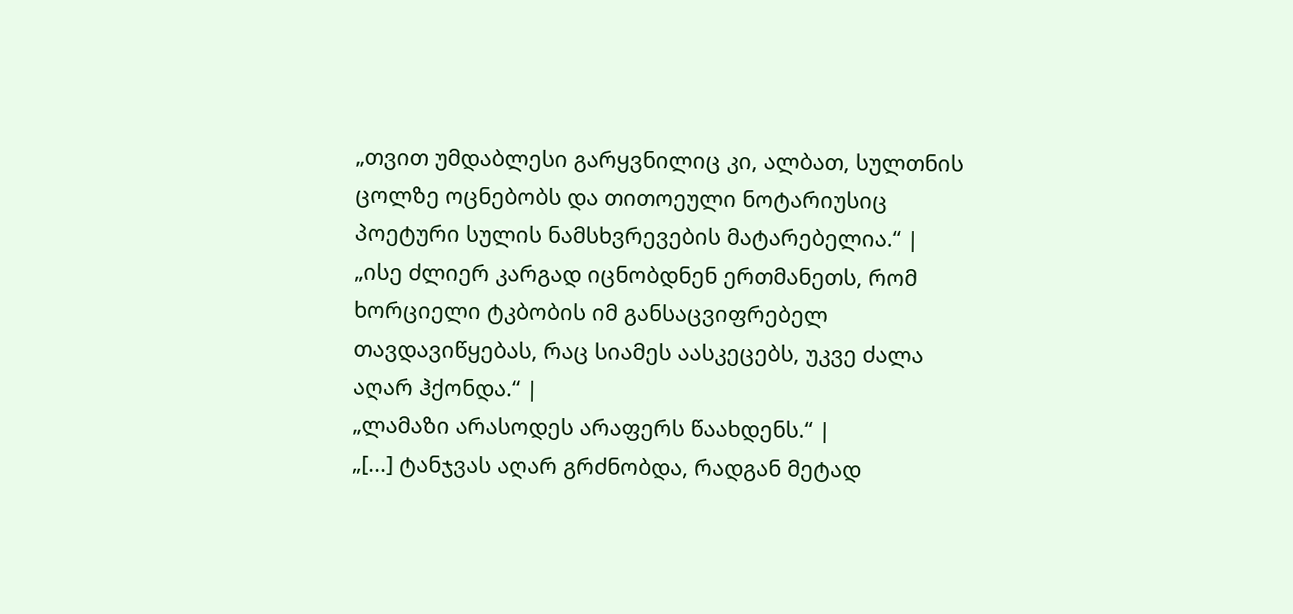„თვით უმდაბლესი გარყვნილიც კი, ალბათ, სულთნის ცოლზე ოცნებობს და თითოეული ნოტარიუსიც პოეტური სულის ნამსხვრევების მატარებელია.“ |
„ისე ძლიერ კარგად იცნობდნენ ერთმანეთს, რომ ხორციელი ტკბობის იმ განსაცვიფრებელ თავდავიწყებას, რაც სიამეს აასკეცებს, უკვე ძალა აღარ ჰქონდა.“ |
„ლამაზი არასოდეს არაფერს წაახდენს.“ |
„[...] ტანჯვას აღარ გრძნობდა, რადგან მეტად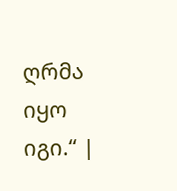ღრმა იყო იგი.“ |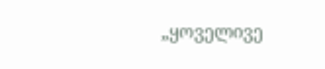„ყოველივე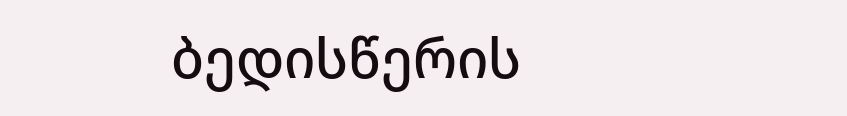ბედისწერის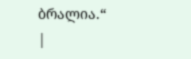ბრალია.“ |